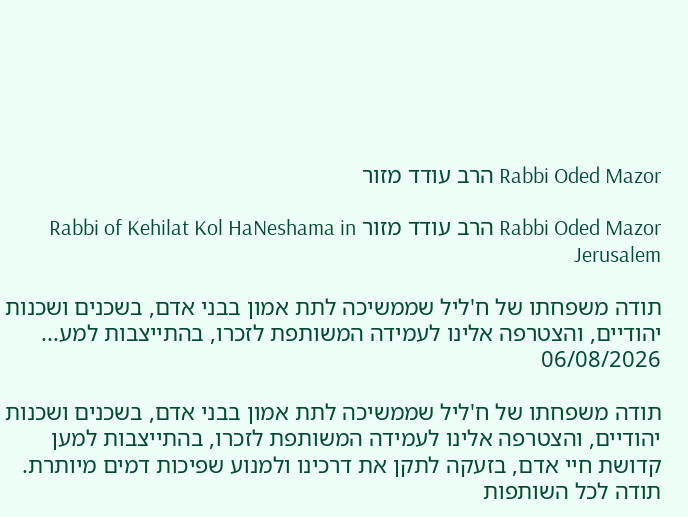Rabbi Oded Mazor הרב עודד מזור

Rabbi Oded Mazor הרב עודד מזור Rabbi of Kehilat Kol HaNeshama in Jerusalem

תודה משפחתו של ח'ליל שממשיכה לתת אמון בבני אדם, בשכנים ושכנות יהודיים, והצטרפה אלינו לעמידה המשותפת לזכרו, בהתייצבות למע...
06/08/2026

תודה משפחתו של ח'ליל שממשיכה לתת אמון בבני אדם, בשכנים ושכנות יהודיים, והצטרפה אלינו לעמידה המשותפת לזכרו, בהתייצבות למען קדושת חיי אדם, בזעקה לתקן את דרכינו ולמנוע שפיכות דמים מיותרת.
תודה לכל השותפות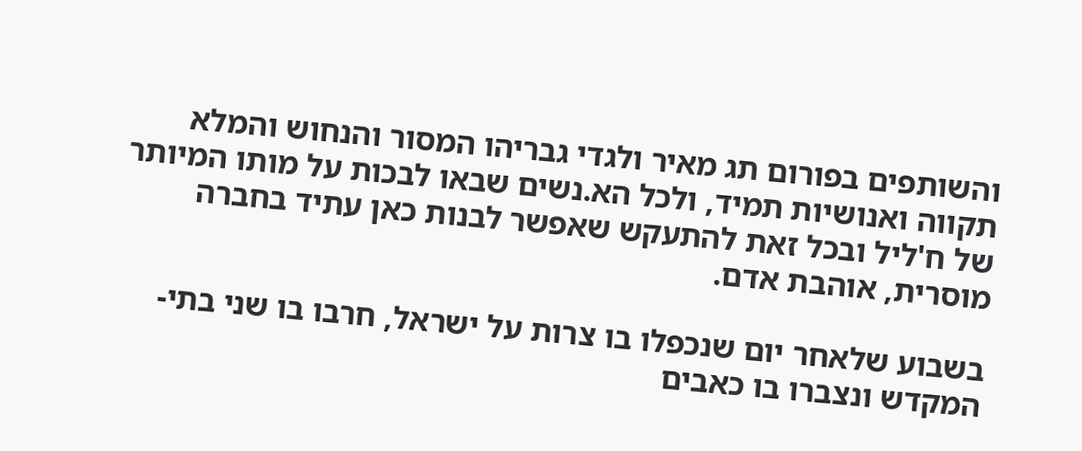והשותפים בפורום תג מאיר ולגדי גבריהו המסור והנחוש והמלא תקווה ואנושיות תמיד, ולכל הא.נשים שבאו לבכות על מותו המיותר של ח'ליל ובכל זאת להתעקש שאפשר לבנות כאן עתיד בחברה מוסרית, אוהבת אדם.

בשבוע שלאחר יום שנכפלו בו צרות על ישראל, חרבו בו שני בתי-המקדש ונצברו בו כאבים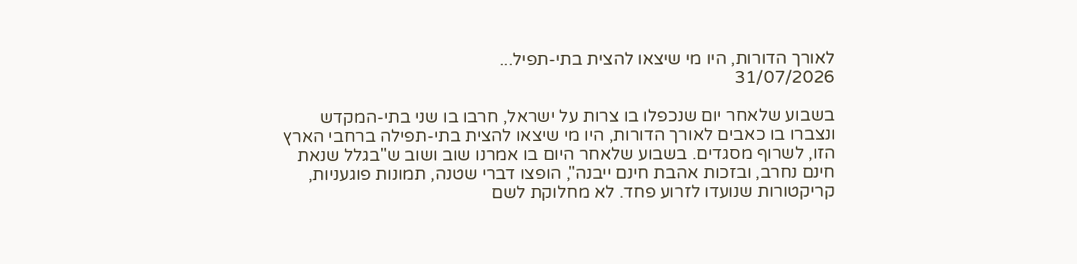לאורך הדורות, היו מי שיצאו להצית בתי-תפיל...
31/07/2026

בשבוע שלאחר יום שנכפלו בו צרות על ישראל, חרבו בו שני בתי-המקדש ונצברו בו כאבים לאורך הדורות, היו מי שיצאו להצית בתי-תפילה ברחבי הארץ הזו, לשרוף מסגדים. בשבוע שלאחר היום בו אמרנו שוב ושוב ש"בגלל שנאת חינם נחרב, ובזכות אהבת חינם ייבנה", הופצו דברי שטנה, תמונות פוגעניות, קריקטורות שנועדו לזרוע פחד. לא מחלוקת לשם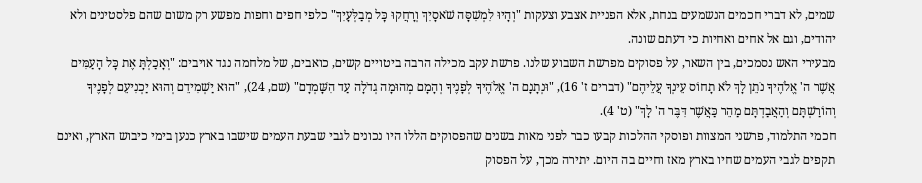שמים, לא דברי חכמים הנשמעים בנחת, אלא הפניית אצבע וצעקות "וְהָיוּ לִמְשִׁסָּה שֹׁאסָיִךְ וְרָחֲקוּ כׇּל מְבַלְּעָיִךְ" כלפי חפים וחפות מפשע רק משום שהם פלסטינים ולא יהודים, וגם אל אחים ואחיות כי דעתם שונה.
מבעירי האש נסמכים, בין השאר, על פסוקים מפרשת השבוע שלנו. פרשת עקב מכילה הרבה ביטויים קשים, כואבים, של מלחמה נגד אויבים: "וְאָכַלְתָּ אֶת כׇּל הָעַמִּים אֲשֶׁר ה' אֱלֹהֶיךָ נֹתֵן לָךְ לֹא תָחוֹס עֵינְךָ עֲלֵיהֶם" (דברים ז' 16), "וּנְתָנָם ה' אֱלֹהֶיךָ לְפָנֶיךָ וְהָמָם מְהוּמָה גְדֹלָה עַד הִשָּׁמְדָם" (שם, 24), "הוּא יַשְׁמִידֵם וְהוּא יַכְנִיעֵם לְפָנֶיךָ וְהוֹרַשְׁתָּם וְהַאֲבַדְתָּם מַהֵר כַּאֲשֶׁר דִּבֶּר ה' לָךְ" (ט' 4).
חכמי התלמוד, פרשני המצוות ופוסקי ההלכות קבעו כבר לפני מאות בשנים שהפסוקים הללו היו נכונים לגבי שבעת העמים שישבו בארץ כנען בימי כיבוש הארץ, ואינם תקפים לגבי העמים שחיו בארץ מאז וחיים בה היום. יתירה מכך, על הפסוק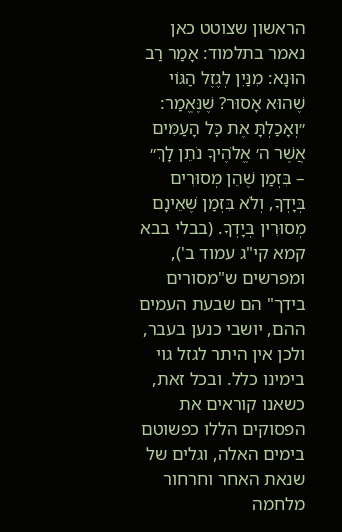הראשון שצוטט כאן נאמר בתלמוד: אָמַר רַב הוּנָא: מִנַּיִן לְגֶזֶל הַגּוֹי שֶׁהוּא אָסוּר? שֶׁנֶּאֱמַר: ״וְאָכַלְתָּ אֶת כׇּל הָעַמִּים אֲשֶׁר ה׳ אֱלֹהֶיךָ נֹתֵן לָךְ״ – בִּזְמַן שֶׁהֵן מְסוּרִים בְּיָדְךָ, וְלֹא בִּזְמַן שֶׁאֵינָם מְסוּרִין בְּיָדְךָ. (בבלי בבא קמא קי"ג עמוד ב'), ומפרשים ש"מסורים בידך" הם שבעת העמים ההם, יושבי כנען בעבר, ולכן אין היתר לגזל גוי בימינו כלל. ובכל זאת, כשאנו קוראים את הפסוקים הללו כפשוטם בימים האלה, וגלים של שנאת האחר וחרחור מלחמה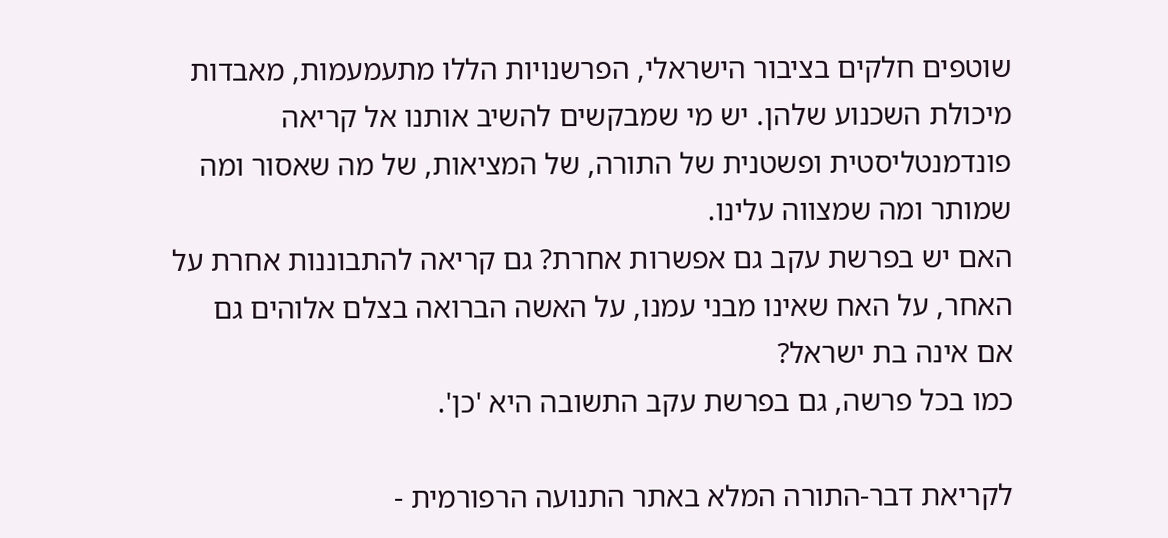שוטפים חלקים בציבור הישראלי, הפרשנויות הללו מתעמעמות, מאבדות מיכולת השכנוע שלהן. יש מי שמבקשים להשיב אותנו אל קריאה פונדמנטליסטית ופשטנית של התורה, של המציאות, של מה שאסור ומה שמותר ומה שמצווה עלינו.
האם יש בפרשת עקב גם אפשרות אחרת? גם קריאה להתבוננות אחרת על האחר, על האח שאינו מבני עמנו, על האשה הברואה בצלם אלוהים גם אם אינה בת ישראל?
כמו בכל פרשה, גם בפרשת עקב התשובה היא 'כן'.

לקריאת דבר-התורה המלא באתר התנועה הרפורמית -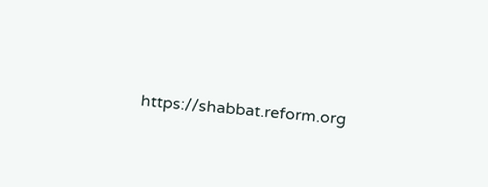https://shabbat.reform.org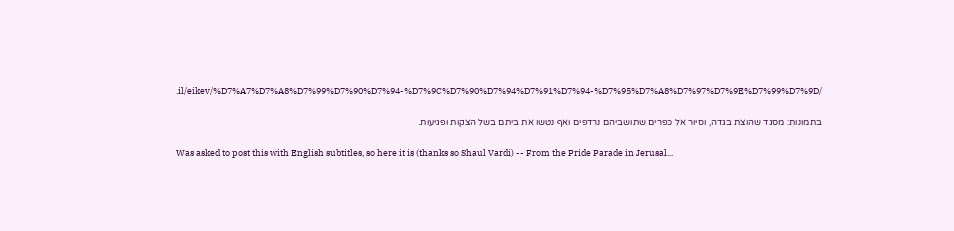.il/eikev/%D7%A7%D7%A8%D7%99%D7%90%D7%94-%D7%9C%D7%90%D7%94%D7%91%D7%94-%D7%95%D7%A8%D7%97%D7%9E%D7%99%D7%9D/

בתמונות: מסגד שהוצת בגדה, וסיור אל כפרים שתושביהם נרדפים ואף נטשו את ביתם בשל הצקות ופגיעות.

Was asked to post this with English subtitles, so here it is (thanks so Shaul Vardi) -- From the Pride Parade in Jerusal...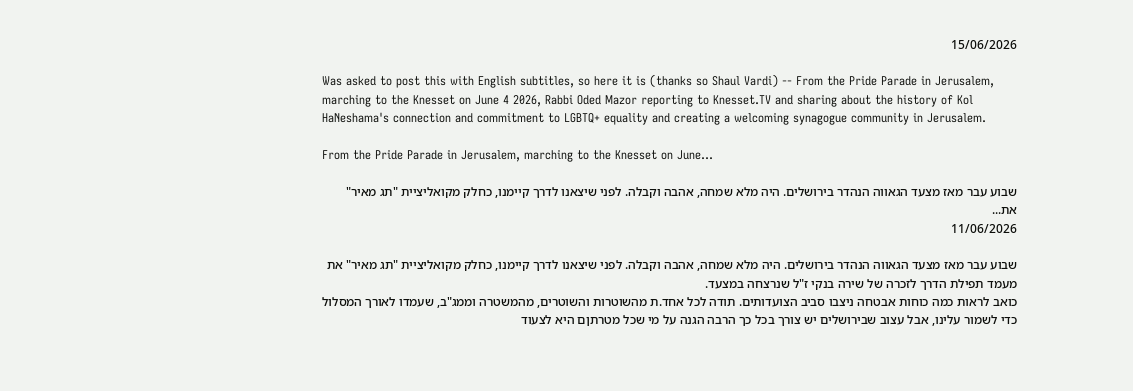15/06/2026

Was asked to post this with English subtitles, so here it is (thanks so Shaul Vardi) -- From the Pride Parade in Jerusalem, marching to the Knesset on June 4 2026, Rabbi Oded Mazor reporting to Knesset.TV and sharing about the history of Kol HaNeshama's connection and commitment to LGBTQ+ equality and creating a welcoming synagogue community in Jerusalem.

From the Pride Parade in Jerusalem, marching to the Knesset on June...

שבוע עבר מאז מצעד הגאווה הנהדר בירושלים. היה מלא שמחה, אהבה וקבלה. לפני שיצאנו לדרך קיימנו, כחלק מקואליציית "תג מאיר" את...
11/06/2026

שבוע עבר מאז מצעד הגאווה הנהדר בירושלים. היה מלא שמחה, אהבה וקבלה. לפני שיצאנו לדרך קיימנו, כחלק מקואליציית "תג מאיר" את מעמד תפילת הדרך לזכרה של שירה בנקי ז"ל שנרצחה במצעד.
כואב לראות כמה כוחות אבטחה ניצבו סביב הצועדותים. תודה לכל אחד.ת מהשוטרות והשוטרים, מהמשטרה וממג"ב, שעמדו לאורך המסלול כדי לשמור עלינו, אבל עצוב שבירושלים יש צורך בכל כך הרבה הגנה על מי שכל מטרתןם היא לצעוד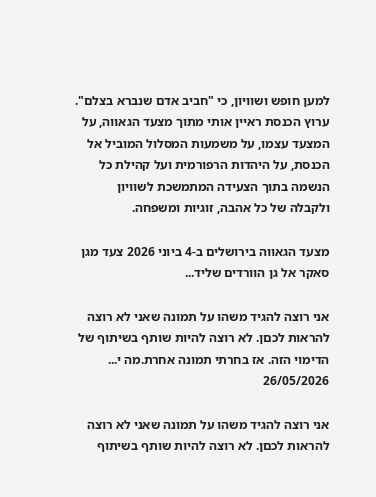למען חופש ושוויון, כי "חביב אדם שנברא בצלם".
ערוץ הכנסת ראיין אותי מתוך מצעד הגאווה, על המצעד עצמו, על משמעות המסלול המוביל אל הכנסת, על היהדות הרפורמית ועל קהילת כל הנשמה בתוך הצעידה המתמשכת לשוויון ולקבלה של כל אהבה, זוגיות ומשפחה.

מצעד הגאווה בירושלים ב-4 ביוני 2026 צעד מגן סאקר אל גן הוורדים שליד...

אני רוצה להגיד משהו על תמונה שאני לא רוצה להראות לכםן. לא רוצה להיות שותף בשיתוף של הדימוי הזה. אז בחרתי תמונה אחרת.מה י...
26/05/2026

אני רוצה להגיד משהו על תמונה שאני לא רוצה להראות לכםן. לא רוצה להיות שותף בשיתוף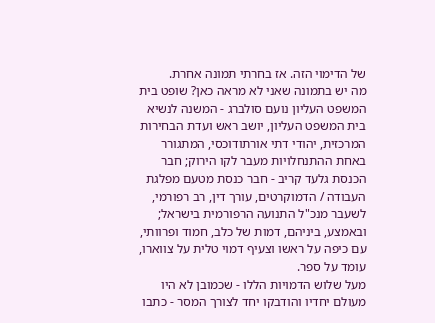של הדימוי הזה. אז בחרתי תמונה אחרת.
מה יש בתמונה שאני לא מראה כאן? שופט בית המשפט העליון נועם סולברג - המשנה לנשיא בית המשפט העליון, יושב ראש ועדת הבחירות המרכזית, יהודי דתי אורתודוכסי, המתגורר באחת ההתנחלויות מעבר לקו הירוק; חבר הכנסת גלעד קריב - חבר כנסת מטעם מפלגת העבודה / הדמוקרטים, עורך דין, רב רפורמי, לשעבר מנכ"ל התנועה הרפורמית בישראל; ובאמצע, ביניהם, דמות של כלב, חמוד ופרוותי, עם כיפה על ראשו וצעיף דמוי טלית על צווארו, עומד על ספר.
מעל שלוש הדמויות הללו - שכמובן לא היו מעולם יחדיו והודבקו יחד לצורך המסר - כתבו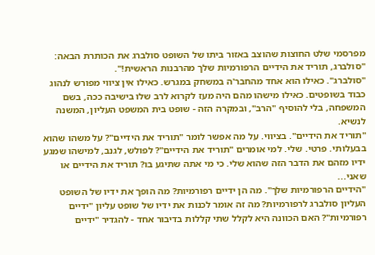מפרסמי שלט החוצות שהוצב באזור ביתו של השופט סולברג את הכותרת הבאה: "סולברג, תוריד את הידיים הרפורמיות שלך מהרבנות הראשית!".
"סולברג". כאילו הוא אחד מהחבר'ה במשחק במגרש. כאילו אין ציווי מפורש לנהוג כבוד בשופטים. כאילו מישהו מהם היה מעז לקרוא לרב שלו בישיבה ככה, בשם המשפחה, בלי להוסיף "הרב", ובמקרה הזה - שופט בית המשפט העליון, המשנה לנשיא.
"תוריד את הידיים". בציווי. על מה אפשר לומר "תוריד את הידיים"? על משהו שהוא בבעלותי. פרטי. שלי. למי אומרים "תוריד את הידיים"? לפולש, לגנב, למישהו שמגע ידיו מזהם את הדבר הזה שהוא שלי. כי מי אתה שתיגע בו? תוריד את הידיים או שאני...
"הידיים הרפורמיות שלך". מה הן ידיים רפורמיות? מה הופך את ידיו של השופט העליון סולברג לרפורמיות? מה זה אומר לכנות את ידיו של שופט עליון "ידיים רפורמיות"? האם הכוונה היא לקלל שתי קללות בדיבור אחד - להגדיר "ידיים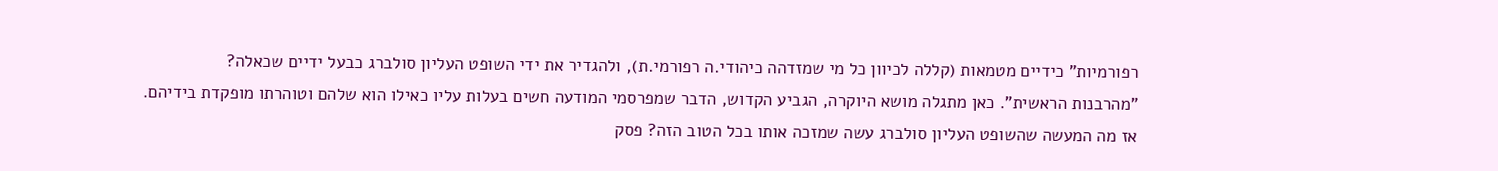רפורמיות" כידיים מטמאות (קללה לכיוון כל מי שמזדהה כיהודי.ה רפורמי.ת), ולהגדיר את ידי השופט העליון סולברג כבעל ידיים שכאלה?
"מהרבנות הראשית". כאן מתגלה מושא היוקרה, הגביע הקדוש, הדבר שמפרסמי המודעה חשים בעלות עליו כאילו הוא שלהם וטוהרתו מופקדת בידיהם.
אז מה המעשה שהשופט העליון סולברג עשה שמזכה אותו בכל הטוב הזה? פסק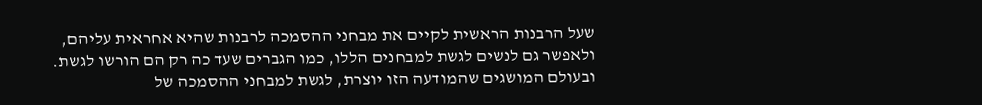שעל הרבנות הראשית לקיים את מבחני ההסמכה לרבנות שהיא אחראית עליהם, ולאפשר גם לנשים לגשת למבחנים הללו, כמו הגברים שעד כה רק הם הורשו לגשת. ובעולם המושגים שהמודעה הזו יוצרת, לגשת למבחני ההסמכה של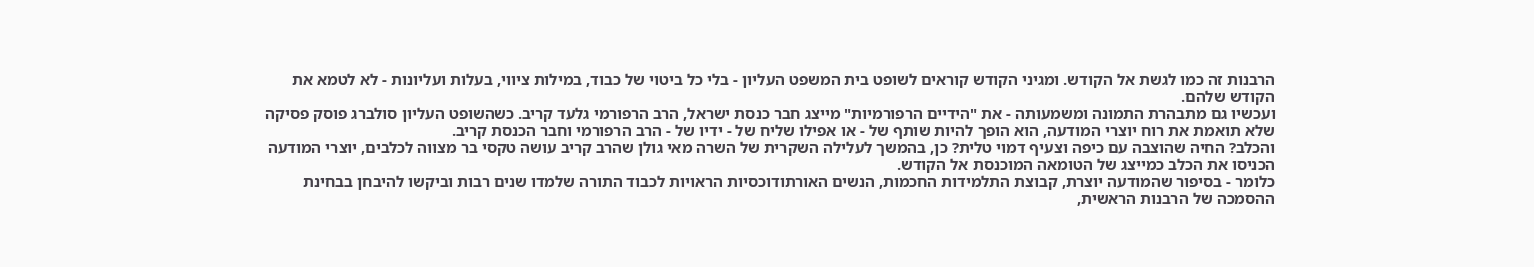הרבנות זה כמו לגשת אל הקודש. ומגיני הקודש קוראים לשופט בית המשפט העליון - בלי כל ביטוי של כבוד, במילות ציווי, בעלות ועליונות - לא לטמא את הקודש שלהם.
ועכשיו גם מתבהרת התמונה ומשמעותה - את "הידיים הרפורמיות" מייצג חבר כנסת ישראל, הרב הרפורמי גלעד קריב. כשהשופט העליון סולברג פוסק פסיקה שלא תואמת את רוח יוצרי המודעה, הוא הופך להיות שותף של - או אפילו שליח של - ידיו של - הרב הרפורמי וחבר הכנסת קריב.
והכלב? החיה שהוצבה עם כיפה וצעיף דמוי טלית? כן, בהמשך לעלילה השקרית של השרה מאי גולן שהרב קריב עושה טקסי בר מצווה לכלבים, יוצרי המודעה הכניסו את הכלב כמייצג של הטומאה המוכנסת אל הקודש.
כלומר - בסיפור שהמודעה יוצרת, קבוצת התלמידות החכמות, הנשים האורתודוכסיות הראויות לכבוד התורה שלמדו שנים רבות וביקשו להיבחן בבחינת ההסמכה של הרבנות הראשית,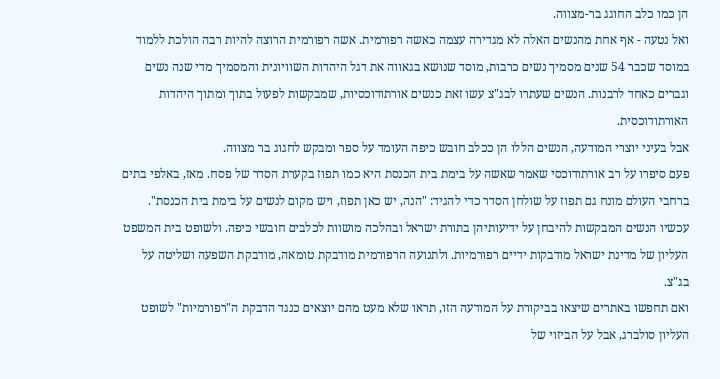הן כמו כלב החוגג בר-מצווה.
ואל נטעה - אף אחת מהנשים האלה לא מגדירה עצמה כאשה רפורמית. אשה רפורמית הרוצה להיות רבה הולכת ללמוד במוסד שכבר 54 שנים מסמיך נשים כרבות, מוסד שנושא בגאווה את דגל היהדות השוויונית והמסמיך מדי שנה נשים וגברים כאחד לרבנות. הנשים שעתרו לבג"צ עשו זאת כנשים אורתודוכסיות, שמבקשות לפעול בתוך ומתוך היהדות האורתודוכסית.
אבל בעיני יוצרי המודעה, הנשים הללו הן ככלב חובש כיפה העומד על ספר ומבקש לחגוג בר מצווה.
פעם סיפרו על רב אורתודוכסי שאמר שאשה על בימת בית הכנסת היא כמו תפוז בקערת הסדר של פסח. מאז, באלפי בתים ברחבי העולם מונח גם תפוז על שולחן הסדר כדי להגיד: "הנה, יש כאן תפוז, ויש מקום לנשים על בימת בית הכנסת". עכשיו הנשים המבקשות להיבחן על ידיעותיהן בתורת ישראל ובהלכה מושוות לכלבים חובשי כיפה. ולשופט בית המשפט העליון של מדינת ישראל מודבקות ידיים רפורמיות. ולתנועה הרפורמית מודבקת טומאה, מודבקת השפעה ושליטה על בג"צ.
ואם תחפשו באתרים שיצאו בביקורת על המודעה הזו, תראו שלא מעט מהם יוצאים כנגד הדבקת ה"רפורמיות" לשופט העליון סולברג, אבל על הביזוי של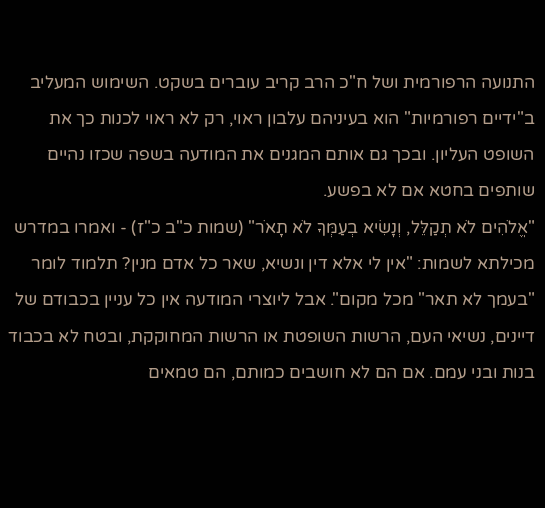התנועה הרפורמית ושל ח"כ הרב קריב עוברים בשקט. השימוש המעליב ב"ידיים רפורמיות" הוא בעיניהם עלבון ראוי, רק לא ראוי לכנות כך את השופט העליון. ובכך גם אותם המגנים את המודעה בשפה שכזו נהיים שותפים בחטא אם לא בפשע.
"אֱלֹהִים לֹא תְקַלֵּל, וְנָשִׂיא בְעַמְּךָ לֹא תָאֹר" (שמות כ"ב כ"ז) - ואמרו במדרש מכילתא לשמות: "אין לי אלא דין ונשיא, שאר כל אדם מנין? תלמוד לומר "בעמך לא תאר" מכל מקום". אבל ליוצרי המודעה אין כל עניין בכבודם של דיינים, נשיאי העם, הרשות השופטת או הרשות המחוקקת, ובטח לא בכבוד בנות ובני עמם. אם הם לא חושבים כמותם, הם טמאים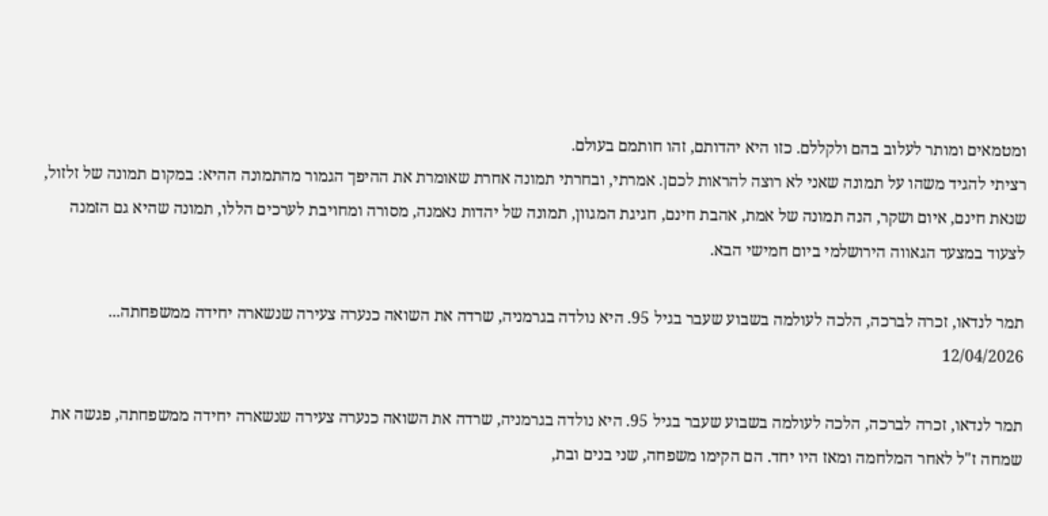ומטמאים ומותר לעלוב בהם ולקללם. כזו היא יהדותם, זהו חותמם בעולם.
רציתי להגיד משהו על תמונה שאני לא רוצה להראות לכםן. אמרתי, ובחרתי תמונה אחרת שאומרת את ההיפך הגמור מהתמונה ההיא: במקום תמונה של זלזול, שנאת חינם, איום ושקר, הנה תמונה של אמת, אהבת חינם, חגיגת המגוון, תמונה של יהדות נאמנה, מסורה ומחויבת לערכים הללו, תמונה שהיא גם הזמנה לצעוד במצעד הגאווה הירושלמי ביום חמישי הבא.

תמר לנדאו, זכרה לברכה, הלכה לעולמה בשבוע שעבר בגיל 95. היא נולדה בגרמניה, שרדה את השואה כנערה צעירה שנשארה יחידה ממשפחתה...
12/04/2026

תמר לנדאו, זכרה לברכה, הלכה לעולמה בשבוע שעבר בגיל 95. היא נולדה בגרמניה, שרדה את השואה כנערה צעירה שנשארה יחידה ממשפחתה, פגשה את שמחה ז"ל לאחר המלחמה ומאז היו יחד. הם הקימו משפחה, שני בנים ובת,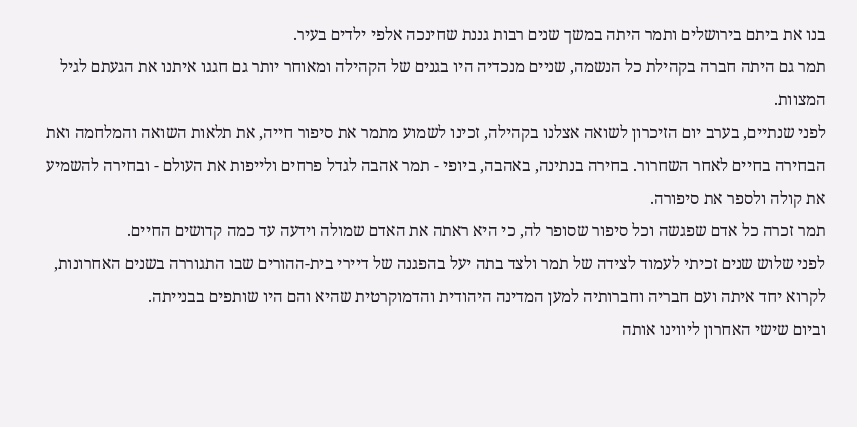בנו את ביתם בירושלים ותמר היתה במשך שנים רבות גננת שחינכה אלפי ילדים בעיר.
תמר גם היתה חברה בקהילת כל הנשמה, שניים מנכדיה היו בגנים של הקהילה ומאוחר יותר גם חגגו איתנו את הגעתם לגיל המצוות.
לפני שנתיים, בערב יום הזיכרון לשואה אצלנו בקהילה, זכינו לשמוע מתמר את סיפור חייה, את תלאות השואה והמלחמה ואת הבחירה בחיים לאחר השחרור. בחירה בנתינה, באהבה, ביופי - תמר אהבה לגדל פרחים ולייפות את העולם - ובחירה להשמיע את קולה ולספר את סיפורה.
תמר זכרה כל אדם שפגשה וכל סיפור שסופר לה, כי היא ראתה את האדם שמולה וידעה עד כמה קדושים החיים.
לפני שלוש שנים זכיתי לעמוד לצידה של תמר ולצד בתה יעל בהפגנה של דיירי בית-ההורים שבו התגוררה בשנים האחרונות, לקרוא יחד איתה ועם חבריה וחברותיה למען המדינה היהודית והדמוקרטית שהיא והם היו שותפים בבנייתה.
וביום שישי האחרון ליווינו אותה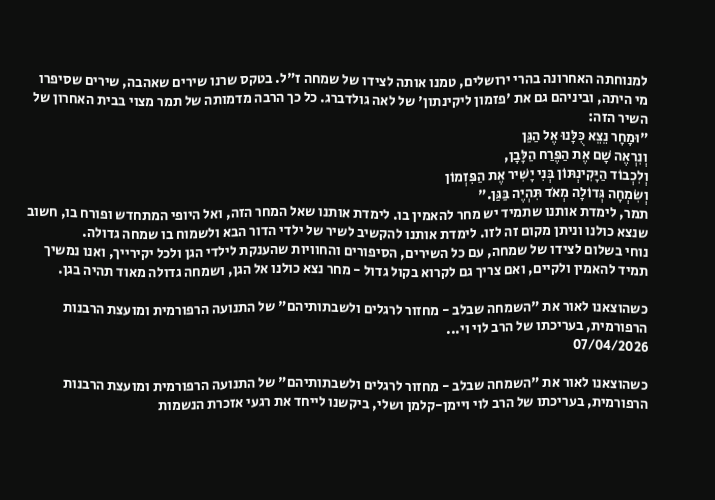למנוחתה האחרונה בהרי ירושלים, טמנו אותה לצידו של שמחה ז"ל. בטקס שרנו שירים שאהבה, שירים שסיפרו מי היתה, וביניהם גם את 'פזמון ליקינתון' של לאה גולדברג. כל כך הרבה מדמותה של תמר מצוי בבית האחרון של השיר הזה:
"וּמָחָר נֵצֵא כֻּלָּנוּ אֶל הַגַּן
וְנִרְאֶה שָׁם אֶת הַפֶּרַח הַלָּבָן,
וְלִכְבוֹד הַיָּקִינְתּוֹן בְּנִי יָשִׁיר אֶת הַפִּזְמוֹן
וְשִׂמְחָה גְּדוֹלָה מְאֹד תִּהְיֶה בַּגַּן."
תמר, לימדת אותנו שתמיד יש מחר להאמין בו. לימדת אותנו שאל המחר הזה, ואל היופי המתחדש ופורח בו, חשוב שנצא כולנו וניתן מקום זה לזו. לימדת אותנו להקשיב לשיר של ילדי הדור הבא ולשמוח בו שמחה גדולה.
נוחי בשלום לצידו של שמחה, עם כל השירים, הסיפורים והחוויות שהענקת לילדי הגן ולכל יקירייך, ואנו נמשיך תמיד להאמין ולקיים, ואם צריך גם לקרוא בקול גדול - מחר נצא כולנו אל הגן, ושמחה גדולה מאוד תהיה בגן.

כשהוצאנו לאור את "השמחה שבלב - מחזור לרגלים ולשבתותיהם" של התנועה הרפורמית ומועצת הרבנות הרפורמית, בעריכתו של הרב לוי וי...
07/04/2026

כשהוצאנו לאור את "השמחה שבלב - מחזור לרגלים ולשבתותיהם" של התנועה הרפורמית ומועצת הרבנות הרפורמית, בעריכתו של הרב לוי ויימן-קלמן ושלי, ביקשנו לייחד את רגעי אזכרת הנשמות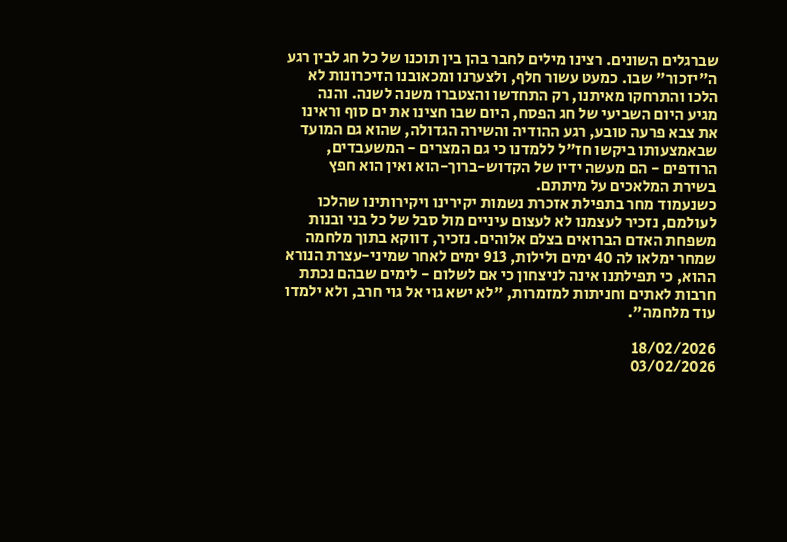שברגלים השונים. רצינו מילים לחבר בהן בין תוכנו של כל חג לבין רגע ה"יזכור" שבו. כמעט עשור חלף, ולצערנו ומכאובנו הזיכרונות לא הלכו והתרחקו מאיתנו, רק התחדשו והצטברו משנה לשנה. והנה מגיע היום השביעי של חג הפסח, היום שבו חצינו את ים סוף וראינו את צבא פרעה טובע, רגע ההודיה והשירה הגדולה, שהוא גם המועד שבאמצעותו ביקשו חז"ל ללמדנו כי גם המצרים - המשעבדים, הרודפים - הם מעשה ידיו של הקדוש-ברוך-הוא ואין הוא חפץ בשירת המלאכים על מיתתם.
כשנעמוד מחר בתפילת אזכרת נשמות יקירינו ויקירותינו שהלכו לעולמם, נזכיר לעצמנו לא לעצום עיניים מול סבל של כל בני ובנות משפחת האדם הברואים בצלם אלוהים. נזכיר, דווקא בתוך מלחמה שמחר ימלאו לה 40 ימים ולילות, 913 ימים לאחר שמיני-עצרת הנורא ההוא, כי תפילתנו אינה לניצחון כי אם לשלום - לימים שבהם נכתת חרבות לאתים וחניתות למזמרות, "לא ישא גוי אל גוי חרב, ולא ילמדו עוד מלחמה".

18/02/2026
03/02/2026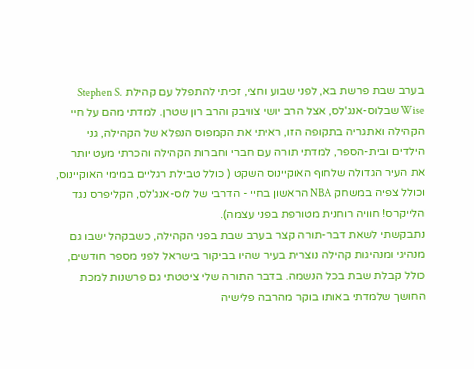בערב שבת פרשת בא, לפני שבוע וחצי, זכיתי להתפלל עם קהילת Stephen S. Wise שבלוס-אנג'לס, אצל הרב יושי צוויבק והרב רון שטרן. למדתי מהם על חיי הקהילה ואתגריה בתקופה הזו, ראיתי את הקמפוס הנפלא של הקהילה, גני הילדים ובית-הספר, למדתי תורה עם חברי וחברות הקהילה והכרתי מעט יותר את העיר הגדולה שלחוף האוקיינוס השקט ( כולל טבילת רגליים במימי האוקיינוס, וכולל צפיה במשחק NBA הראשון בחיי - הדרבי של לוס-אנג'לס, הקליפרס נגד הלייקרס! חוויה רוחנית מטורפת בפני עצמה).
נתבקשתי לשאת דבר-תורה קצר בערב שבת בפני הקהילה, כשבקהל ישבו גם מנהיגי ומנהיגות קהילה נוצרית בעיר שהיו בביקור בישראל לפני מספר חודשים, כולל קבלת שבת בכל הנשמה. בדבר התורה שלי ציטטתי גם פרשנות למכת החושך שלמדתי באותו בוקר מהרבה פלישיה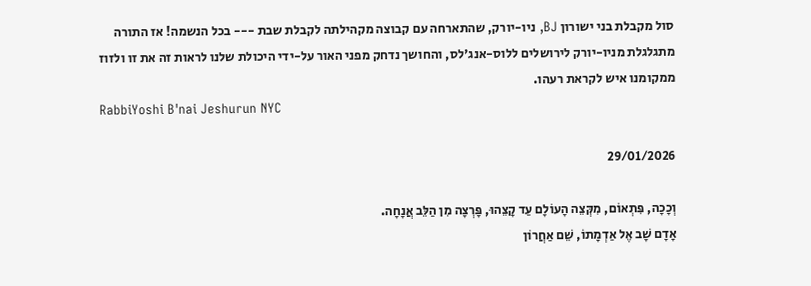סול מקבלת בני ישורון BJ, ניו-יורק, שהתארחה עם קבוצה מקהילתה לקבלת שבת --- בכל הנשמה! אז התורה מתגלגלת מניו-יורק לירושלים ללוס-אנג'לס, והחושך נדחק מפני האור על-ידי היכולת שלנו לראות זה את זו ולזוז ממקומנו איש לקראת רעהו.
RabbiYoshi B'nai Jeshurun NYC

29/01/2026

וְכָכָה, פִּתְאוֹם, מִקְּצֵה הָעוֹלָם עַד קָצֵהוּ, פָּרְצָה מִן הַלֵּב אֲנָחָה.
אָדָם שָׁב אֶל אַדְמָתוֹ, שֵׁם אַחֲרוֹן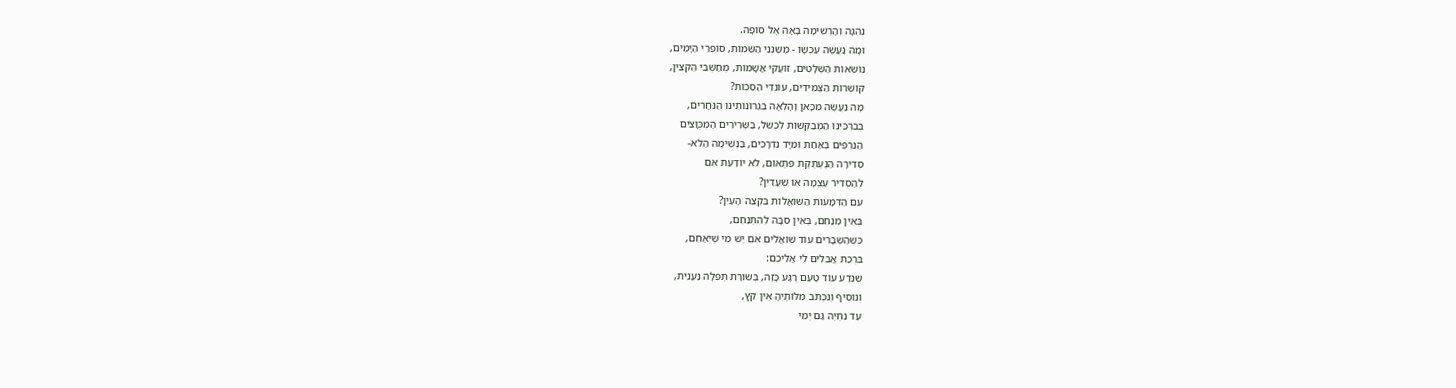נֶהְגָּה וְהָרְשִׁימָה בָּאָה אֶל סוֹפָהּ.
וּמָה נַעֲשֶׂה עַכְשָׁו - מְשַׁנְּנֵי הַשֵּׁמוֹת, סוֹפְרֵי הַיָּמִים,
נוֹשְׂאוֹת הַשְּׁלָטִים, זוֹעֲקֵי אֲשָׁמוֹת, מְחַשְּׁבֵי הַקִּצִּין,
קוֹשְׁרוֹת הַצְּמִידִים, עוֹנְדֵי הַסִּכּוֹת?
מָה נַעֲשֶׂה מִכָּאן וָהָלְאָה בִּגְרוֹנוֹתֵינוּ הַנִּחָרִים,
בְּבִרְכֵּינוּ הַמְּבַקְּשׁוֹת לִכְשֹׁל, בַּשְּׁרִירִים הַמְּכֻוָּצִים
הַנִּרְפִּים בְּאַחַת וּמִיָּד נִדְרָכִים, בַּנְּשִׁימָה הַלֹּא-
סְדִירָה הַנֶּעְתֶּקֶת פִּתְאוֹם, לֹא יוֹדַעַת אִם
לְהַסְדִּיר עַצְמָהּ אוֹ שֶׁעֲדַיִן?
עִם הַדְּמָעוֹת הַשּׁוֹאֲלוֹת בִּקְצֵה הָעַיִן?
בְּאֵין מְנַחֵם, בְּאֵין סִבָּה לְהִתְנַחֵם,
כְּשֶׁהַשְּׁבָרִים עוֹד שׁוֹאֲלִים אִם יֵשׁ מִי שֶׁיְּאַחֵם,
בִּרְכַּת אֲבֵלִים לִי אֲלֵיכֶם:
שֶׁנֵּדַע עוֹד טַעַם רֶגַע כָּזֶה, בְּשׂוֹרַת תְּפִלָּה נַעֲנֵית,
וְנוֹסִיף וְנִכְתֹּב מִלּוֹתֶיהָ אֵין קֵץ,
עַד נִחְיֶה גַּם יְמֵי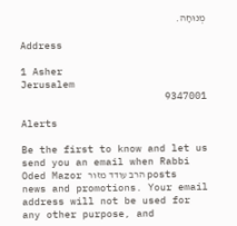מְנוּחָה.

Address

1 Asher
Jerusalem
9347001

Alerts

Be the first to know and let us send you an email when Rabbi Oded Mazor הרב עודד מזור posts news and promotions. Your email address will not be used for any other purpose, and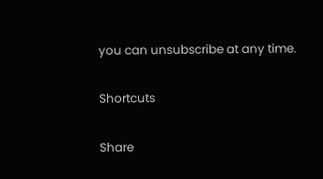you can unsubscribe at any time.

Shortcuts

Share